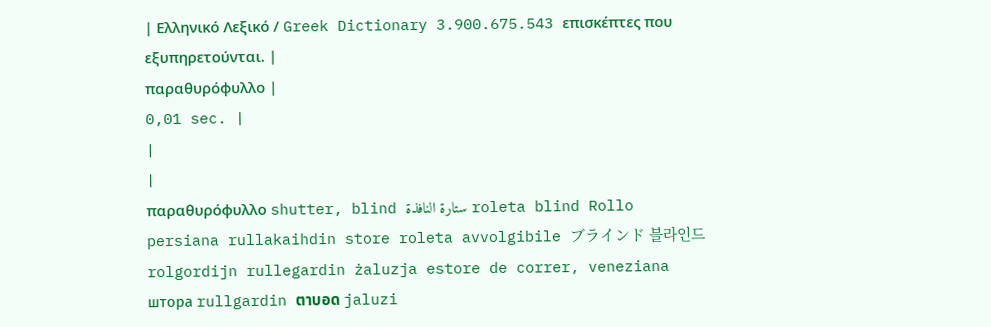| Ελληνικό Λεξικό / Greek Dictionary 3.900.675.543 επισκέπτες που εξυπηρετούνται. |
παραθυρόφυλλο |
0,01 sec. |
|
|
παραθυρόφυλλο shutter, blind ستارة النافذة roleta blind Rollo persiana rullakaihdin store roleta avvolgibile ブラインド 블라인드 rolgordijn rullegardin żaluzja estore de correr, veneziana штора rullgardin ตาบอด jaluzi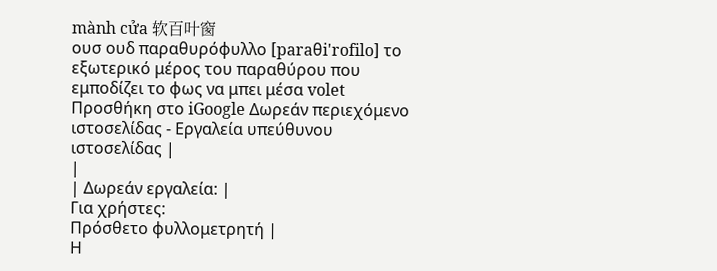mành cửa 软百叶窗
ουσ ουδ παραθυρόφυλλο [paraθi'rofilo] το εξωτερικό μέρος του παραθύρου που εμποδίζει το φως να μπει μέσα volet Προσθήκη στο iGoogle Δωρεάν περιεχόμενο ιστοσελίδας - Εργαλεία υπεύθυνου ιστοσελίδας |
|
| Δωρεάν εργαλεία: |
Για χρήστες:
Πρόσθετο φυλλομετρητή |
Η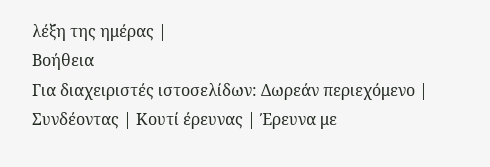λέξη της ημέρας |
Βοήθεια
Για διαχειριστές ιστοσελίδων: Δωρεάν περιεχόμενο | Συνδέοντας | Κουτί έρευνας | Έρευνα με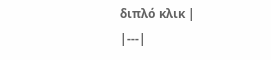διπλό κλικ |
|---|